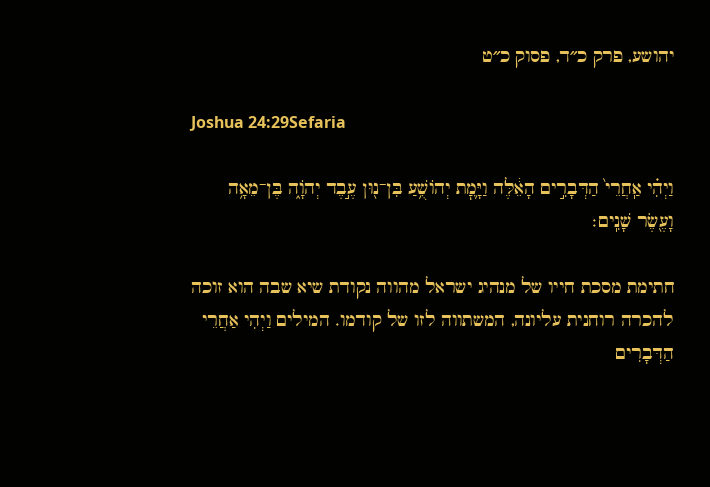יהושע, פרק כ״ד, פסוק כ״ט

Joshua 24:29Sefaria

וַיְהִ֗י אַֽחֲרֵי֙ הַדְּבָרִ֣ים הָאֵ֔לֶּה וַיָּ֛מׇת יְהוֹשֻׁ֥עַ בִּן־נ֖וּן עֶ֣בֶד יְהֹוָ֑ה בֶּן־מֵאָ֥ה וָעֶ֖שֶׂר שָׁנִֽים׃

חתימת מסכת חייו של מנהיג ישראל מהווה נקודת שיא שבה הוא זוכה להכרה רוחנית עליונה, המשתווה לזו של קודמו. המילים וַיְהִי אַחֲרֵי הַדְּבָרִים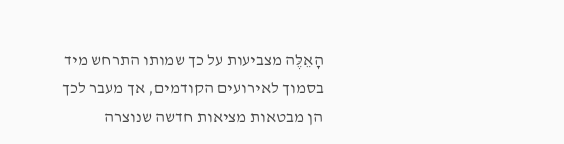הָאֵלֶּה מצביעות על כך שמותו התרחש מיד בסמוך לאירועים הקודמים, אך מעבר לכך הן מבטאות מציאות חדשה שנוצרה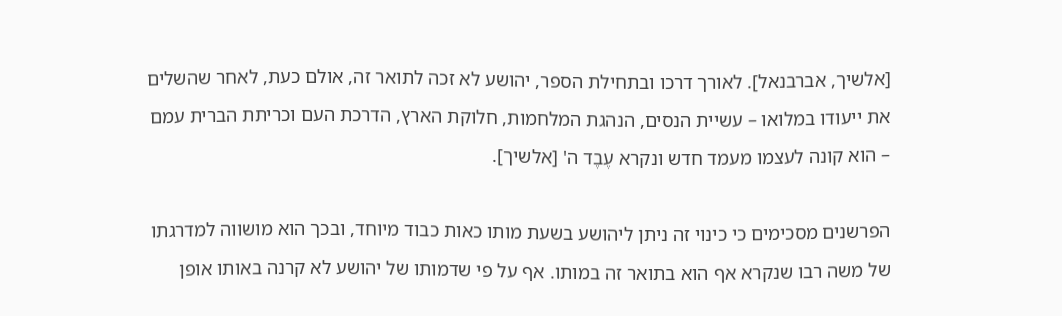[אלשיך, אברבנאל]. לאורך דרכו ובתחילת הספר, יהושע לא זכה לתואר זה, אולם כעת, לאחר שהשלים את ייעודו במלואו – עשיית הנסים, הנהגת המלחמות, חלוקת הארץ, הדרכת העם וכריתת הברית עמם – הוא קונה לעצמו מעמד חדש ונקרא עֶבֶד ה' [אלשיך].

הפרשנים מסכימים כי כינוי זה ניתן ליהושע בשעת מותו כאות כבוד מיוחד, ובכך הוא מושווה למדרגתו של משה רבו שנקרא אף הוא בתואר זה במותו. אף על פי שדמותו של יהושע לא קרנה באותו אופן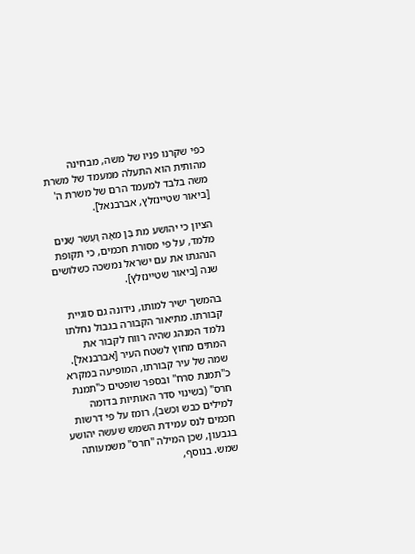כפי שקרנו פניו של משה, מבחינה מהותית הוא התעלה ממעמד של משרת משה בלבד למעמד הרם של משרת ה' [ביאור שטיינזלץ, אברבנאל].

הציון כי יהושע מת בֶּן מֵאָה וָעֶשֶׂר שָׁנִים מלמד, על פי מסורת חכמים, כי תקופת הנהגתו את עם ישראל נמשכה כשלושים שנה [ביאור שטיינזלץ].

בהמשך ישיר למותו, נידונה גם סוגיית קבורתו. מתיאור הקבורה בגבול נחלתו נלמד המנהג שהיה רווח לקבור את המתים מחוץ לשטח העיר [אברבנאל]. שמה של עיר קבורתו, המופיעה במקרא כ"תמנת סרח" ובספר שופטים כ"תמנת חרס" (בשינוי סדר האותיות בדומה למילים כבש וכשב), רומז על פי דרשות חכמים לנס עמידת השמש שעשה יהושע בגבעון, שכן המילה "חרס" משמעותה שמש. בנוסף,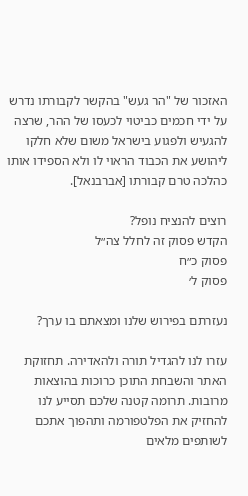האזכור של "הר געש" בהקשר לקבורתו נדרש על ידי חכמים כביטוי לכעסו של ההר, שרצה להגעיש ולפגוע בישראל משום שלא חלקו ליהושע את הכבוד הראוי לו ולא הספידו אותו כהלכה טרם קבורתו [אברבנאל].

רוצים להנציח נופל?
הקדש פסוק זה לחלל צה״ל
פסוק כ״ח
פסוק ל׳

נעזרתם בפירוש שלנו ומצאתם בו ערך?

עזרו לנו להגדיל תורה ולהאדירה. תחזוקת האתר והשבחת התוכן כרוכות בהוצאות מרובות. תרומה קטנה שלכם תסייע לנו להחזיק את הפלטפורמה ותהפוך אתכם לשותפים מלאים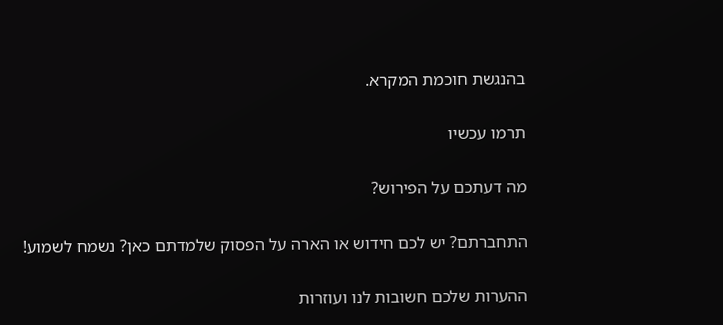בהנגשת חוכמת המקרא.

תרמו עכשיו

מה דעתכם על הפירוש?

התחברתם? יש לכם חידוש או הארה על הפסוק שלמדתם כאן? נשמח לשמוע!

ההערות שלכם חשובות לנו ועוזרות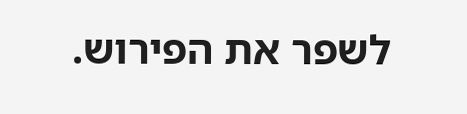לשפר את הפירוש.